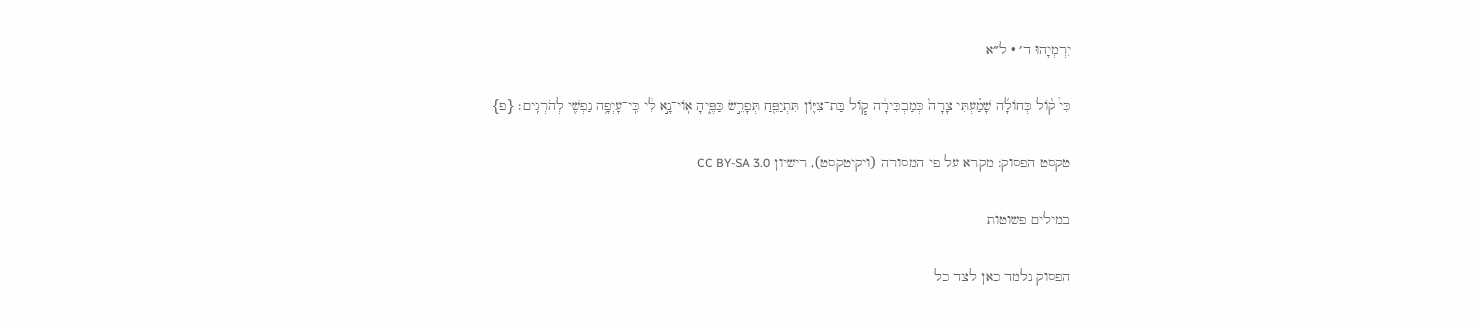יִרְמְיָהוּ ד׳ · ל״א

כִּי֩ ק֨וֹל כְּחוֹלָ֜ה שָׁמַ֗עְתִּי צָרָה֙ כְּמַבְכִּירָ֔ה ק֧וֹל בַּת־צִיּ֛וֹן תִּתְיַפֵּ֖חַ תְּפָרֵ֣שׂ כַּפֶּ֑יהָ אֽוֹי־נָ֣א לִ֔י כִּֽי־עָיְפָ֥ה נַפְשִׁ֖י לְהֹרְגִֽים׃ {פ}

טקסט הפסוק: מקרא על פי המסורה (ויקיטקסט), רישיון CC BY-SA 3.0

במילים פשוטות

הפסוק נלמד כאן לצד כל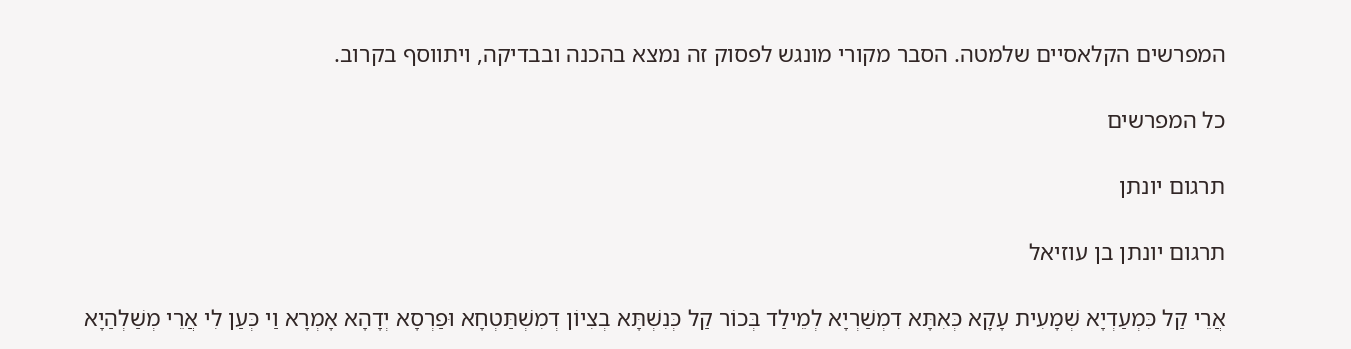המפרשים הקלאסיים שלמטה. הסבר מקורי מונגש לפסוק זה נמצא בהכנה ובבדיקה, ויתווסף בקרוב.

כל המפרשים

תרגום יונתן

תרגום יונתן בן עוזיאל

אֲרֵי קַל כִּמְעַדְיָא שְׁמָעִית עָקָא כְּאִתָּא דִמְשַׁרְיָא לְמֵילַד בְּכוֹר קַל כְּנִשְׁתָּא בְצִיוֹן דְמִשְׁתַּטְחָא וּפַרְסָא יְדָהָא אָמְרָא וַי כְּעַן לִי אֲרֵי מְשַׁלְהַיָא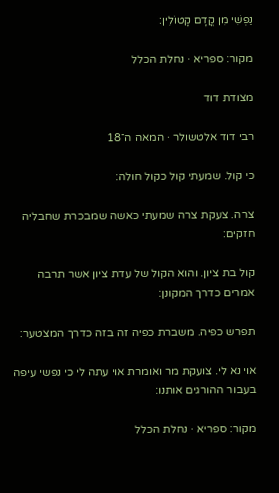נַפְשִׁי מִן קֳדָם קָטוֹלִין:

מקור: ספריא · נחלת הכלל

מצודת דוד

רבי דוד אלטשולר · המאה ה־18

כי קול. שמעתי קול כקול חולה:

צרה. צעקת צרה שמעתי כאשה שמבכרת שחבליה חזקים:

קול בת ציון. והוא הקול של עדת ציון אשר תרבה אמרים כדרך המקונן:

תפרש כפיה. משברת כפיה זה בזה כדרך המצטער:

אוי נא לי. צועקת מר ואומרת אוי עתה לי כי נפשי עיפה בעבור ההורגים אותנו:

מקור: ספריא · נחלת הכלל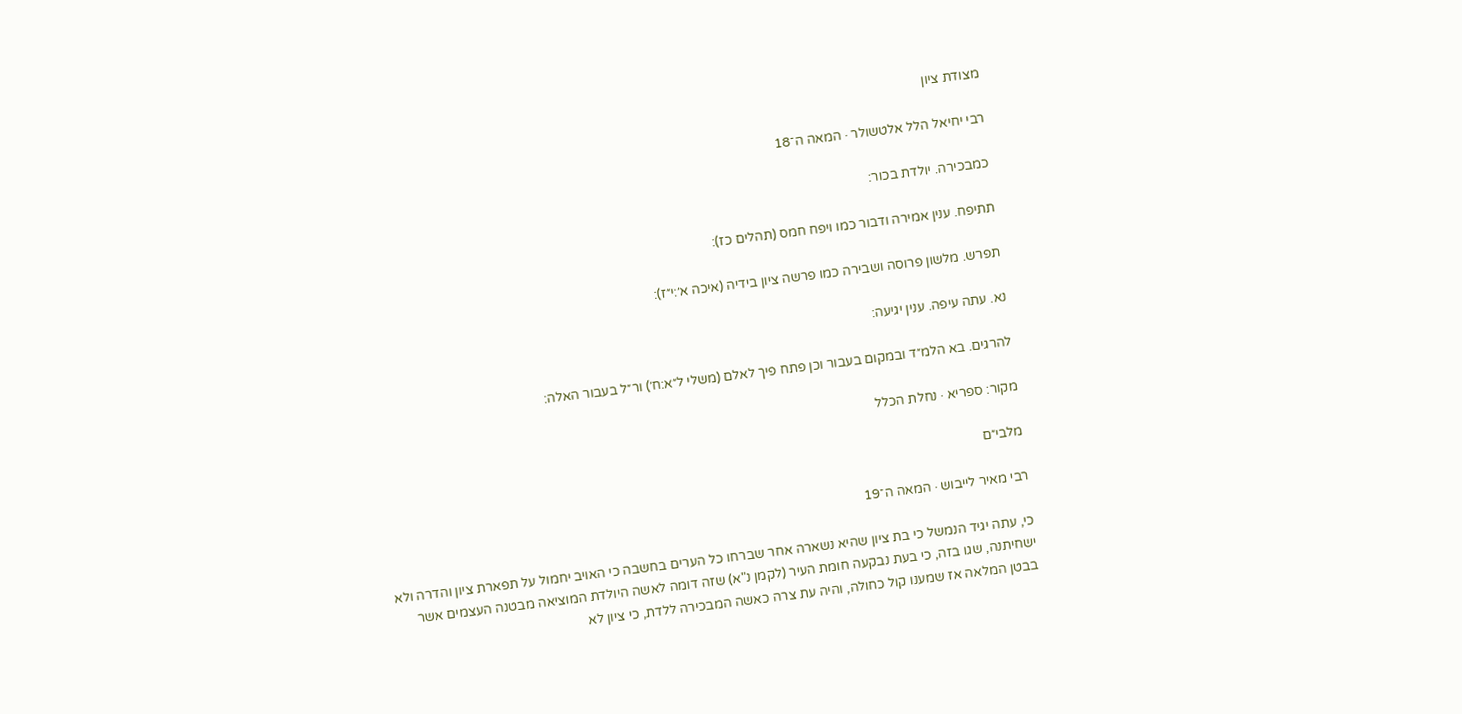מצודת ציון

רבי יחיאל הלל אלטשולר · המאה ה־18

כמבכירה. יולדת בכור:

תתיפח. ענין אמירה ודבור כמו ויפח חמס (תהלים כז):

תפרש. מלשון פרוסה ושבירה כמו פרשה ציון בידיה (איכה א׳:י״ז):

נא. עתה עיפה. ענין יגיעה:

להרגים. בא הלמ״ד ובמקום בעבור וכן פתח פיך לאלם (משלי ל״א:ח׳) ור״ל בעבור האלה:

מקור: ספריא · נחלת הכלל

מלבי״ם

רבי מאיר לייבוש · המאה ה־19

כי, עתה יגיד הנמשל כי בת ציון שהיא נשארה אחר שברחו כל הערים בחשבה כי האויב יחמול על תפארת ציון והדרה ולא ישחיתנה, שגו בזה, כי בעת נבקעה חומת העיר (לקמן נ"א) שזה דומה לאשה היולדת המוציאה מבטנה העצמים אשר בבטן המלאה אז שמענו קול כחולה, והיה עת צרה כאשה המבכירה ללדת, כי ציון לא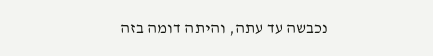נכבשה עד עתה, והיתה דומה בזה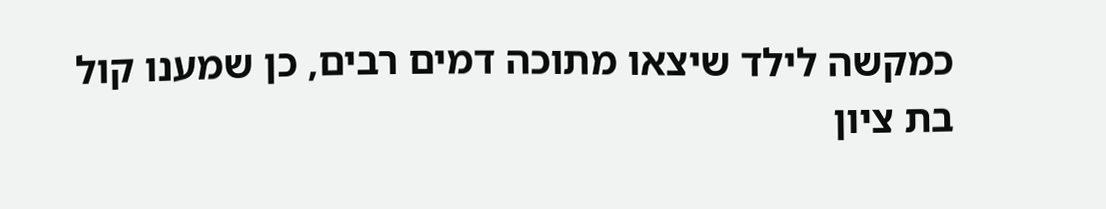כמקשה לילד שיצאו מתוכה דמים רבים, כן שמענו קול בת ציון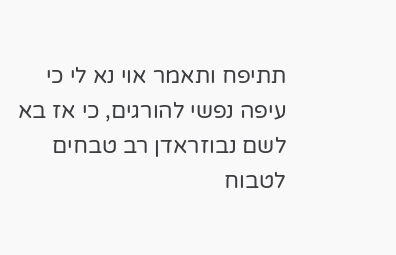תתיפח ותאמר אוי נא לי כי עיפה נפשי להורגים, כי אז בא לשם נבוזראדן רב טבחים לטבוח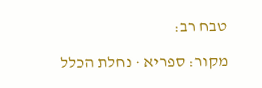טבח רב:

מקור: ספריא · נחלת הכלל